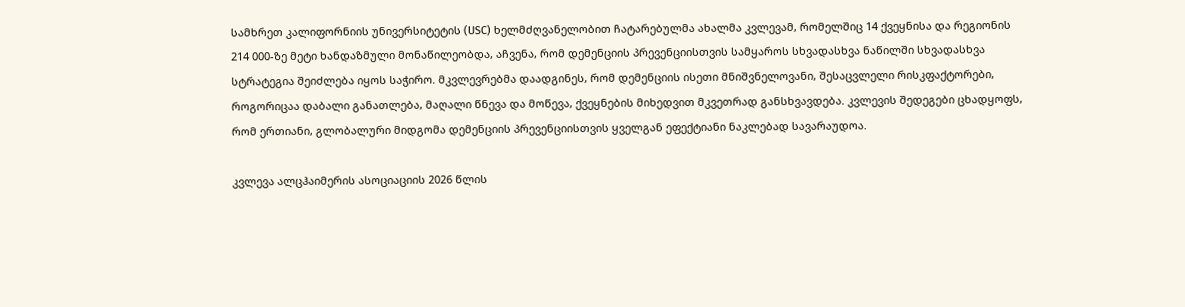სამხრეთ კალიფორნიის უნივერსიტეტის (USC) ხელმძღვანელობით ჩატარებულმა ახალმა კვლევამ, რომელშიც 14 ქვეყნისა და რეგიონის 214 000-ზე მეტი ხანდაზმული მონაწილეობდა, აჩვენა, რომ დემენციის პრევენციისთვის სამყაროს სხვადასხვა ნაწილში სხვადასხვა სტრატეგია შეიძლება იყოს საჭირო. მკვლევრებმა დაადგინეს, რომ დემენციის ისეთი მნიშვნელოვანი, შესაცვლელი რისკფაქტორები, როგორიცაა დაბალი განათლება, მაღალი წნევა და მოწევა, ქვეყნების მიხედვით მკვეთრად განსხვავდება. კვლევის შედეგები ცხადყოფს, რომ ერთიანი, გლობალური მიდგომა დემენციის პრევენციისთვის ყველგან ეფექტიანი ნაკლებად სავარაუდოა.

კვლევა ალცჰაიმერის ასოციაციის 2026 წლის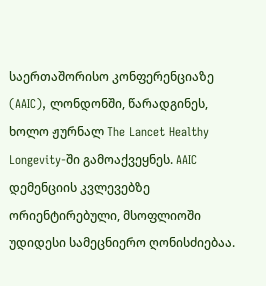საერთაშორისო კონფერენციაზე (AAIC), ლონდონში, წარადგინეს, ხოლო ჟურნალ The Lancet Healthy Longevity-ში გამოაქვეყნეს. AAIC დემენციის კვლევებზე ორიენტირებული, მსოფლიოში უდიდესი სამეცნიერო ღონისძიებაა.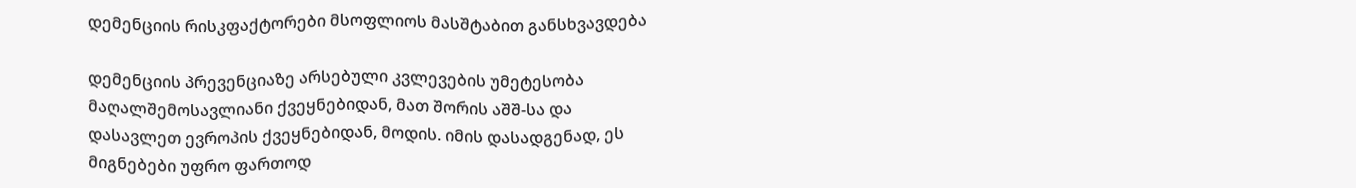დემენციის რისკფაქტორები მსოფლიოს მასშტაბით განსხვავდება

დემენციის პრევენციაზე არსებული კვლევების უმეტესობა მაღალშემოსავლიანი ქვეყნებიდან, მათ შორის აშშ-სა და დასავლეთ ევროპის ქვეყნებიდან, მოდის. იმის დასადგენად, ეს მიგნებები უფრო ფართოდ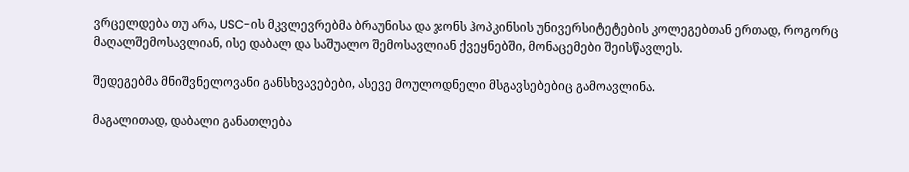ვრცელდება თუ არა, USC-ის მკვლევრებმა ბრაუნისა და ჯონს ჰოპკინსის უნივერსიტეტების კოლეგებთან ერთად, როგორც მაღალშემოსავლიან, ისე დაბალ და საშუალო შემოსავლიან ქვეყნებში, მონაცემები შეისწავლეს.

შედეგებმა მნიშვნელოვანი განსხვავებები, ასევე მოულოდნელი მსგავსებებიც გამოავლინა.

მაგალითად, დაბალი განათლება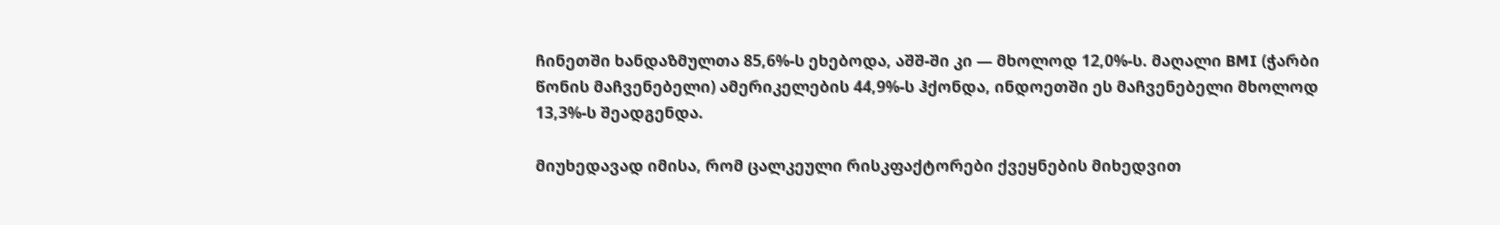ჩინეთში ხანდაზმულთა 85,6%-ს ეხებოდა, აშშ-ში კი — მხოლოდ 12,0%-ს. მაღალი BMI (ჭარბი წონის მაჩვენებელი) ამერიკელების 44,9%-ს ჰქონდა, ინდოეთში ეს მაჩვენებელი მხოლოდ 13,3%-ს შეადგენდა.

მიუხედავად იმისა, რომ ცალკეული რისკფაქტორები ქვეყნების მიხედვით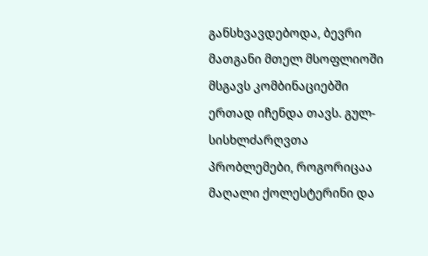განსხვავდებოდა, ბევრი მათგანი მთელ მსოფლიოში მსგავს კომბინაციებში ერთად იჩენდა თავს. გულ-სისხლძარღვთა პრობლემები, როგორიცაა მაღალი ქოლესტერინი და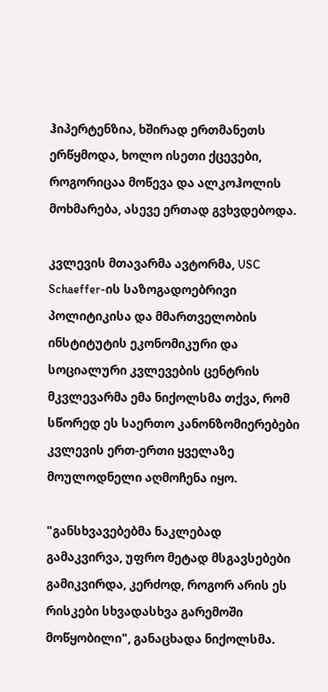ჰიპერტენზია, ხშირად ერთმანეთს ერწყმოდა, ხოლო ისეთი ქცევები, როგორიცაა მოწევა და ალკოჰოლის მოხმარება, ასევე ერთად გვხვდებოდა.

კვლევის მთავარმა ავტორმა, USC Schaeffer-ის საზოგადოებრივი პოლიტიკისა და მმართველობის ინსტიტუტის ეკონომიკური და სოციალური კვლევების ცენტრის მკვლევარმა ემა ნიქოლსმა თქვა, რომ სწორედ ეს საერთო კანონზომიერებები კვლევის ერთ-ერთი ყველაზე მოულოდნელი აღმოჩენა იყო.

"განსხვავებებმა ნაკლებად გამაკვირვა, უფრო მეტად მსგავსებები გამიკვირდა, კერძოდ, როგორ არის ეს რისკები სხვადასხვა გარემოში მოწყობილი", განაცხადა ნიქოლსმა.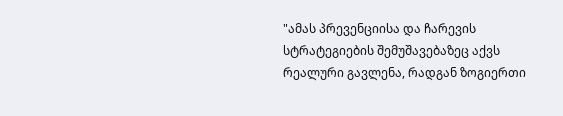"ამას პრევენციისა და ჩარევის სტრატეგიების შემუშავებაზეც აქვს რეალური გავლენა, რადგან ზოგიერთი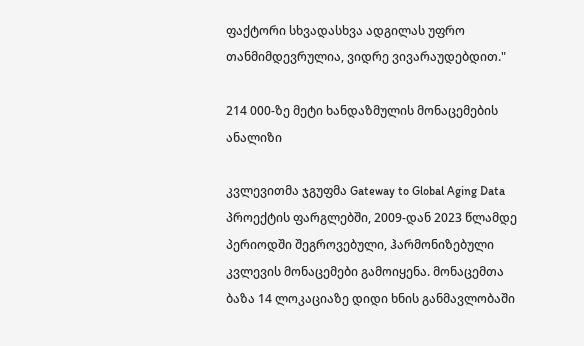ფაქტორი სხვადასხვა ადგილას უფრო თანმიმდევრულია, ვიდრე ვივარაუდებდით."

214 000-ზე მეტი ხანდაზმულის მონაცემების ანალიზი

კვლევითმა ჯგუფმა Gateway to Global Aging Data პროექტის ფარგლებში, 2009-დან 2023 წლამდე პერიოდში შეგროვებული, ჰარმონიზებული კვლევის მონაცემები გამოიყენა. მონაცემთა ბაზა 14 ლოკაციაზე დიდი ხნის განმავლობაში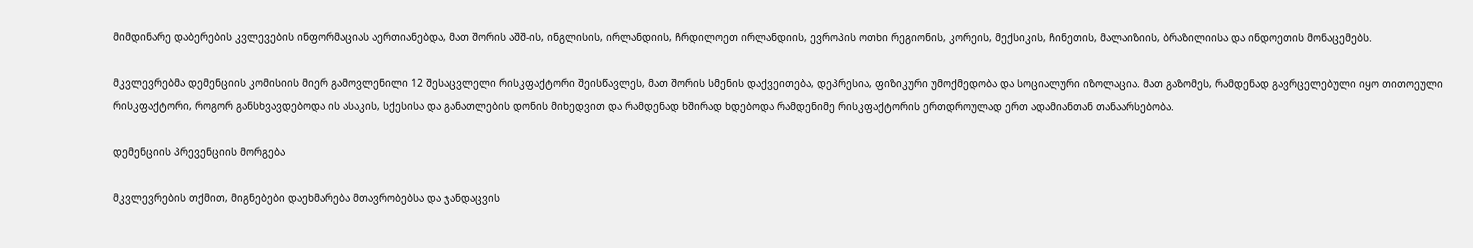მიმდინარე დაბერების კვლევების ინფორმაციას აერთიანებდა, მათ შორის აშშ-ის, ინგლისის, ირლანდიის, ჩრდილოეთ ირლანდიის, ევროპის ოთხი რეგიონის, კორეის, მექსიკის, ჩინეთის, მალაიზიის, ბრაზილიისა და ინდოეთის მონაცემებს.

მკვლევრებმა დემენციის კომისიის მიერ გამოვლენილი 12 შესაცვლელი რისკფაქტორი შეისწავლეს, მათ შორის სმენის დაქვეითება, დეპრესია, ფიზიკური უმოქმედობა და სოციალური იზოლაცია. მათ გაზომეს, რამდენად გავრცელებული იყო თითოეული რისკფაქტორი, როგორ განსხვავდებოდა ის ასაკის, სქესისა და განათლების დონის მიხედვით და რამდენად ხშირად ხდებოდა რამდენიმე რისკფაქტორის ერთდროულად ერთ ადამიანთან თანაარსებობა.

დემენციის პრევენციის მორგება

მკვლევრების თქმით, მიგნებები დაეხმარება მთავრობებსა და ჯანდაცვის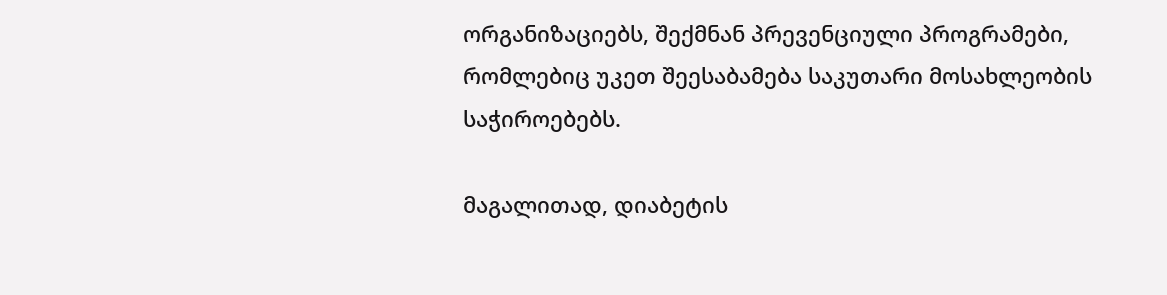ორგანიზაციებს, შექმნან პრევენციული პროგრამები, რომლებიც უკეთ შეესაბამება საკუთარი მოსახლეობის საჭიროებებს.

მაგალითად, დიაბეტის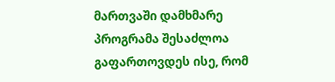მართვაში დამხმარე პროგრამა შესაძლოა გაფართოვდეს ისე, რომ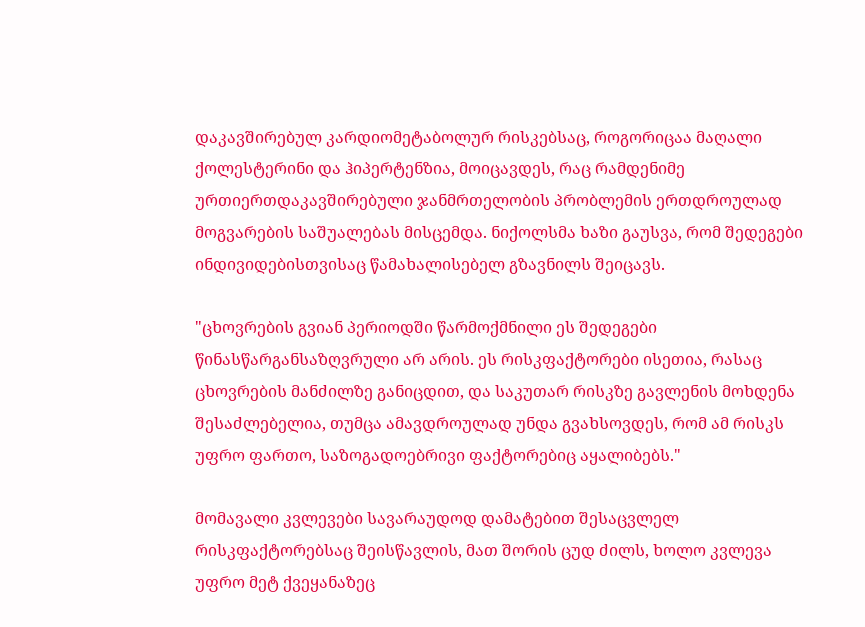დაკავშირებულ კარდიომეტაბოლურ რისკებსაც, როგორიცაა მაღალი ქოლესტერინი და ჰიპერტენზია, მოიცავდეს, რაც რამდენიმე ურთიერთდაკავშირებული ჯანმრთელობის პრობლემის ერთდროულად მოგვარების საშუალებას მისცემდა. ნიქოლსმა ხაზი გაუსვა, რომ შედეგები ინდივიდებისთვისაც წამახალისებელ გზავნილს შეიცავს.

"ცხოვრების გვიან პერიოდში წარმოქმნილი ეს შედეგები წინასწარგანსაზღვრული არ არის. ეს რისკფაქტორები ისეთია, რასაც ცხოვრების მანძილზე განიცდით, და საკუთარ რისკზე გავლენის მოხდენა შესაძლებელია, თუმცა ამავდროულად უნდა გვახსოვდეს, რომ ამ რისკს უფრო ფართო, საზოგადოებრივი ფაქტორებიც აყალიბებს."

მომავალი კვლევები სავარაუდოდ დამატებით შესაცვლელ რისკფაქტორებსაც შეისწავლის, მათ შორის ცუდ ძილს, ხოლო კვლევა უფრო მეტ ქვეყანაზეც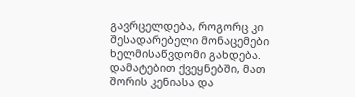გავრცელდება, როგორც კი შესადარებელი მონაცემები ხელმისაწვდომი გახდება. დამატებით ქვეყნებში, მათ შორის კენიასა და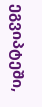ეგვიპტეში,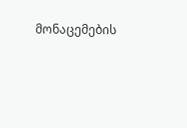მონაცემების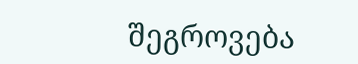შეგროვება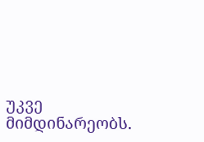უკვე მიმდინარეობს.